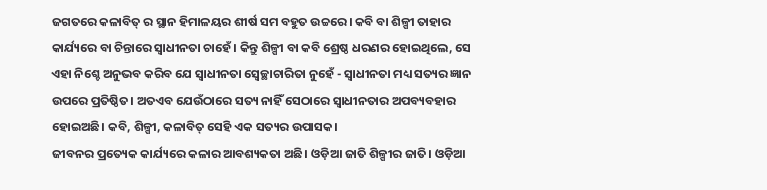ଜଗତରେ କଳାବିତ୍ ର ସ୍ଥାନ ହିମାଳୟର ଶୀର୍ଷ ସମ ବହୁତ ଉଚ୍ଚରେ। କବି ବା ଶିଳ୍ପୀ ତାହାର କାର୍ଯ୍ୟରେ ବା ଚିନ୍ତାରେ ସ୍ୱାଧୀନତା ଚାହେଁ। କିନ୍ତୁ ଶିଳ୍ପୀ ବା କବି ଶ୍ରେଷ୍ଠ ଧରଣର ହୋଇଥିଲେ, ସେ ଏହା ନିଶ୍ଚେ ଅନୁଭବ କରିବ ଯେ ସ୍ୱାଧୀନତା ସ୍ୱେଚ୍ଛାଚାରିତା ନୁହେଁ - ସ୍ୱାଧୀନତା ମଧ୍ୟ ସତ୍ୟର ଜ୍ଞାନ ଉପରେ ପ୍ରତିଷ୍ଠିତ। ଅତଏବ ଯେଉଁଠାରେ ସତ୍ୟ ନାହିଁ ସେଠାରେ ସ୍ୱାଧୀନତାର ଅପବ୍ୟବହାର ହୋଇଅଛି। କବି, ଶିଳ୍ପୀ, କଳାବିତ୍ ସେହି ଏକ ସତ୍ୟର ଉପାସକ।
ଜୀବନର ପ୍ରତ୍ୟେକ କାର୍ଯ୍ୟରେ କଳାର ଆବଶ୍ୟକତା ଅଛି। ଓଡ଼ିଆ ଜାତି ଶିଳ୍ପୀର ଜାତି। ଓଡ଼ିଆ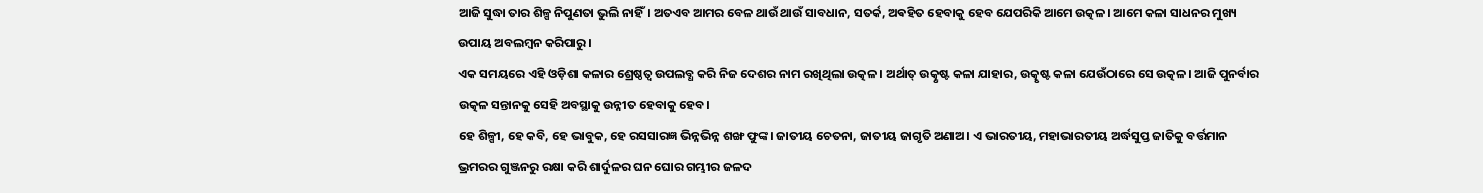ଆଜି ସୁଦ୍ଧା ତାର ଶିଳ୍ପ ନିପୁଣତା ଭୁଲି ନାହିଁ। ଅତଏବ ଆମର ବେଳ ଥାଉଁ ଥାଉଁ ସାବଧାନ, ସତର୍କ, ଅଵହିତ ହେବାକୁ ହେବ ଯେପରିକି ଆମେ ଉତ୍କଳ। ଆମେ କଳା ସାଧନର ମୁଖ୍ୟ ଉପାୟ ଅବଲମ୍ବନ କରିପାରୁ।
ଏକ ସମୟରେ ଏହି ଓଡ଼ିଶା କଳାର ଶ୍ରେଷ୍ଠତ୍ଵ ଉପଲବ୍ଧ କରି ନିଜ ଦେଶର ନାମ ରଖିଥିଲା ଉତ୍କଳ। ଅର୍ଥାତ୍ ଉତ୍କୃଷ୍ଟ କଳା ଯାହାର, ଉତ୍କୃଷ୍ଟ କଳା ଯେଉଁଠାରେ ସେ ଉତ୍କଳ। ଆଜି ପୁନର୍ବାର ଉତ୍କଳ ସନ୍ତାନକୁ ସେହି ଅବସ୍ଥାକୁ ଉନ୍ନୀତ ହେବାକୁ ହେବ।
ହେ ଶିଳ୍ପୀ, ହେ କବି, ହେ ଭାବୁକ, ହେ ରସସାରଜ୍ଞ ଭିନ୍ନଭିନ୍ନ ଶଙ୍ଖ ଫୁଙ୍କ। ଜାତୀୟ ଚେତନା, ଜାତୀୟ ଜାଗୃତି ଅଣାଅ। ଏ ଭାରତୀୟ, ମହାଭାରତୀୟ ଅର୍ଦ୍ଧସୁପ୍ତ ଜାତିକୁ ବର୍ତ୍ତମାନ ଭ୍ରମରର ଗୁଞ୍ଜନରୁ ରକ୍ଷା କରି ଶାର୍ଦୁଳର ଘନ ଘୋର ଗମ୍ଭୀର ଜଳଦ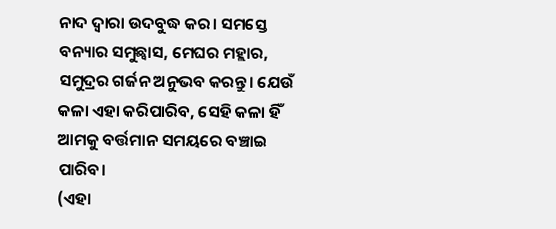ନାଦ ଦ୍ୱାରା ଉଦବୁଦ୍ଧ କର। ସମସ୍ତେ ବନ୍ୟାର ସମୁଛ୍ୱାସ, ମେଘର ମହ୍ଲାର, ସମୁଦ୍ରର ଗର୍ଜନ ଅନୁଭବ କରନ୍ତୁ। ଯେଉଁ କଳା ଏହା କରିପାରିବ, ସେହି କଳା ହିଁ ଆମକୁ ବର୍ତ୍ତମାନ ସମୟରେ ବଞ୍ଚାଇ ପାରିବ।
(ଏହା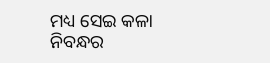ମଧ୍ୟ ସେଇ କଳା ନିବନ୍ଧର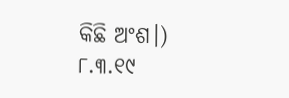କିଛି ଅଂଶ।)
୮.୩.୧୯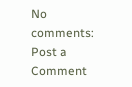No comments:
Post a Comment